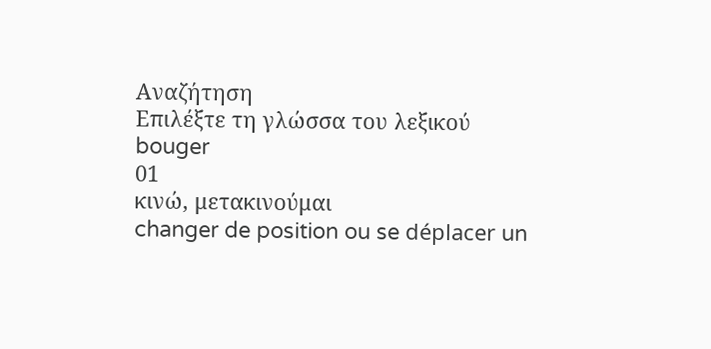Αναζήτηση
Επιλέξτε τη γλώσσα του λεξικού
bouger
01
κινώ, μετακινούμαι
changer de position ou se déplacer un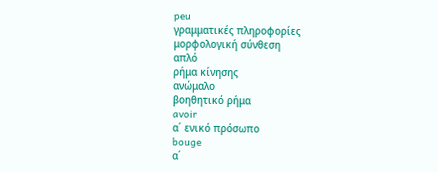peu
γραμματικές πληροφορίες
μορφολογική σύνθεση
απλό
ρήμα κίνησης
ανώμαλο
βοηθητικό ρήμα
avoir
α΄ ενικό πρόσωπο
bouge
α΄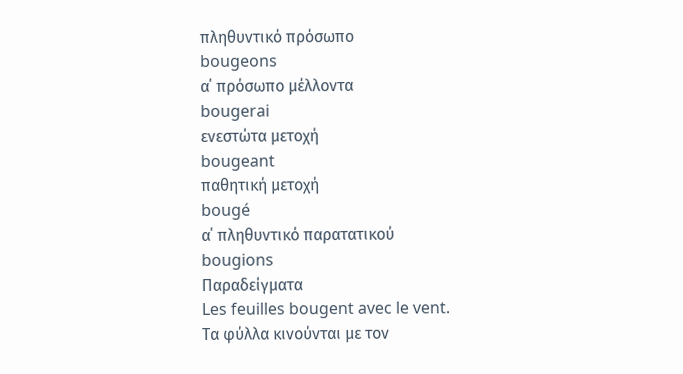πληθυντικό πρόσωπο
bougeons
α΄ πρόσωπο μέλλοντα
bougerai
ενεστώτα μετοχή
bougeant
παθητική μετοχή
bougé
α΄ πληθυντικό παρατατικού
bougions
Παραδείγματα
Les feuilles bougent avec le vent.
Τα φύλλα κινούνται με τον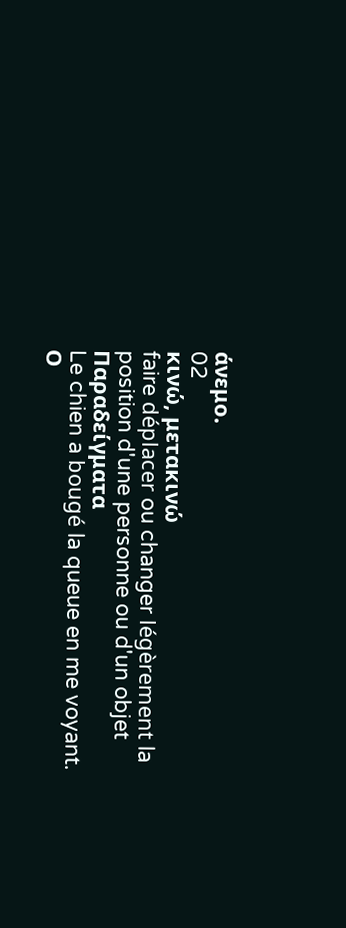άνεμο.
02
κινώ, μετακινώ
faire déplacer ou changer légèrement la position d'une personne ou d'un objet
Παραδείγματα
Le chien a bougé la queue en me voyant.
Ο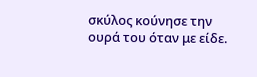σκύλος κούνησε την ουρά του όταν με είδε.